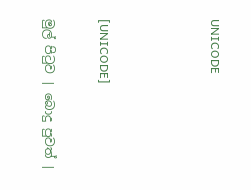UNICODE



[UNICODE]

මුල් පිටුව | බොදු පුවත් |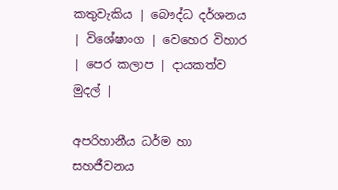කතුවැකිය | බෞද්ධ දර්ශනය | විශේෂාංග | වෙහෙර විහාර | පෙර කලාප | දායකත්ව මුදල් |

අපරිහානීය ධර්ම හා සහජීවනය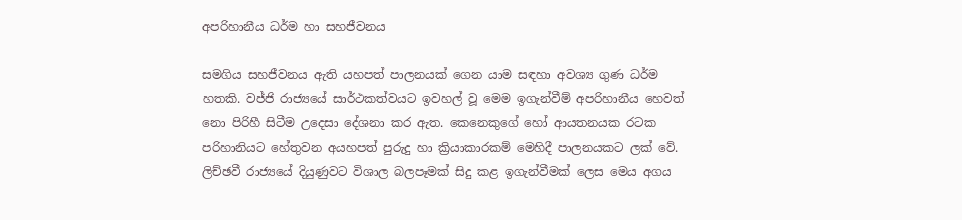අපරිහානීය ධර්ම හා සහජීවනය

සමගිය සහජීවනය ඇති යහපත් පාලනයක් ගෙන යාම සඳහා අවශ්‍ය ගුණ ධර්ම හතකි. වජ්ජි රාජ්‍යයේ සාර්ථකත්වයට ඉවහල් වූ මෙම ඉගැන්වීම් අපරිහානීය හෙවත් නො පිරිහී සිටීම උදෙසා දේශනා කර ඇත. කෙනෙකුගේ හෝ ආයතනයක රටක පරිහානියට හේතුවන අයහපත් පුරුදු හා ක්‍රියාකාරකම් මෙහිදී පාලනයකට ලක් වේ. ලිච්ඡවී රාජ්‍යයේ දියුණුවට විශාල බලපෑමක් සිදු කළ ඉගැන්වීමක් ලෙස මෙය අගය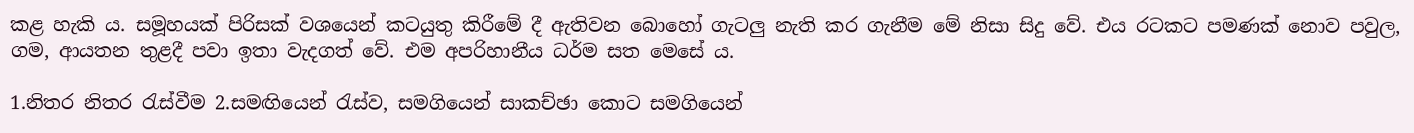කළ හැකි ය. සමූහයක් පිරිසක් වශයෙන් කටයුතු කිරීමේ දී ඇතිවන බොහෝ ගැටලු නැති කර ගැනීම මේ නිසා සිදු වේ. එය රටකට පමණක් නොව පවුල, ගම, ආයතන තුළදී පවා ඉතා වැදගත් වේ. එම අපරිහානීය ධර්ම සත මෙසේ ය.

1.නිතර නිතර රැස්වීම 2.සමඟියෙන් රැස්ව, සමගියෙන් සාකච්ඡා කොට සමගියෙන්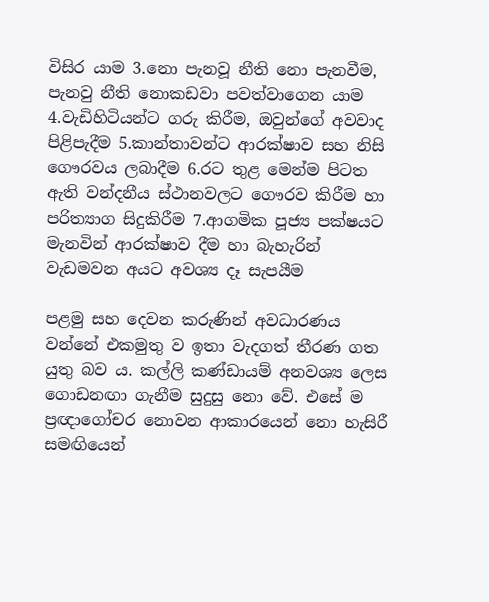විසිර යාම 3.නො පැනවූ නීති නො පැනවීම, පැනවු නීති නොකඩවා පවත්වාගෙන යාම 4.වැඩිහිටියන්ට ගරු කිරීම, ඔවුන්ගේ අවවාද පිළිපැදීම 5.කාන්තාවන්ට ආරක්ෂාව සහ නිසි ගෞරවය ලබාදීම 6.රට තුළ මෙන්ම පිටත ඇති වන්දනීය ස්ථානවලට ගෞරව කිරීම හා පරිත්‍යාග සිදුකිරීම 7.ආගමික පූජ්‍ය පක්ෂයට මැනවින් ආරක්ෂාව දීම හා බැහැරින් වැඩමවන අයට අවශ්‍ය දෑ සැපයීම

පළමු සහ දෙවන කරුණින් අවධාරණය වන්නේ එකමුතු ව ඉතා වැදගත් තීරණ ගත යුතු බව ය. කල්ලි කණ්ඩායම් අනවශ්‍ය ලෙස ගොඩනඟා ගැනීම සුදුසු නො වේ. එසේ ම ප්‍රඥාගෝචර නොවන ආකාරයෙන් නො හැසිරී සමඟියෙන්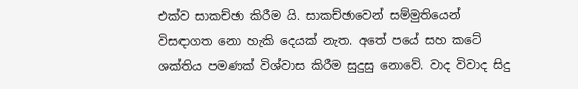එක්ව සාකච්ඡා කිරීම යි. සාකච්ඡාවෙන් සම්මුතියෙන් විසඳාගත නො හැකි දෙයක් නැත. අතේ පයේ සහ කටේ ශක්තිය පමණක් විශ්වාස කිරීම සුදුසු නොවේ. වාද විවාද සිදු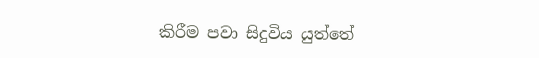කිරීම පවා සිදුවිය යුත්තේ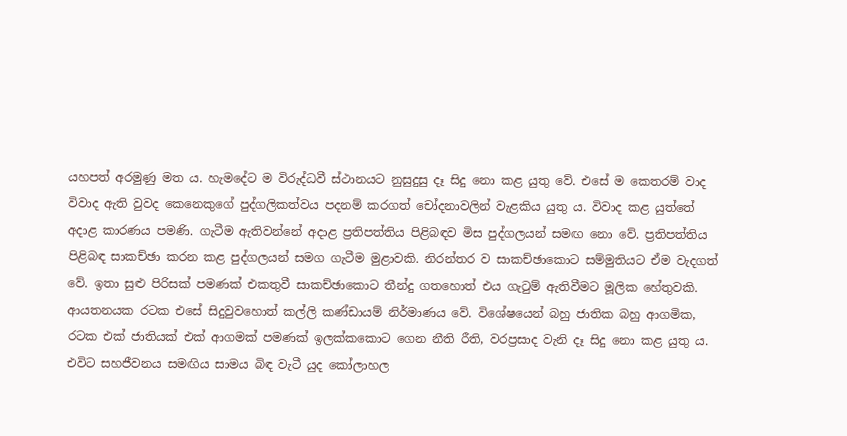යහපත් අරමුණු මත ය. හැමදේට ම විරුද්ධවී ස්ථානයට නුසුදුසු දෑ සිදු නො කළ යුතු වේ. එසේ ම කෙතරම් වාද විවාද ඇති වුවද කෙනෙකුගේ පුද්ගලිකත්වය පදනම් කරගත් චෝදනාවලින් වැළකිය යුතු ය. විවාද කළ යුත්තේ අදාළ කාරණය පමණි. ගැටීම ඇතිවන්නේ අදාළ ප්‍රතිපත්තිය පිළිබඳව මිස පුද්ගලයන් සමඟ නො වේ. ප්‍රතිපත්තිය පිළිබඳ සාකච්ඡා කරන කළ පුද්ගලයන් සමග ගැටීම මුළාවකි. නිරන්තර ව සාකච්ඡාකොට සම්මුතියට ඒම වැදගත් වේ. ඉතා සුළු පිරිසක් පමණක් එකතුවී සාකච්ඡාකොට තීන්දු ගතහොත් එය ගැටුම් ඇතිවීමට මූලික හේතුවකි. ආයතනයක රටක එසේ සිදුවුවහොත් කල්ලි කණ්ඩායම් නිර්මාණය වේ. විශේෂයෙන් බහු ජාතික බහු ආගමික, රටක එක් ජාතියක් එක් ආගමක් පමණක් ඉලක්කකොට ගෙන නීති රීති, වරප්‍රසාද වැනි දෑ සිදු නො කළ යුතු ය. එවිට සහජීවනය සමඟිය සාමය බිඳ වැටී යුද කෝලාහල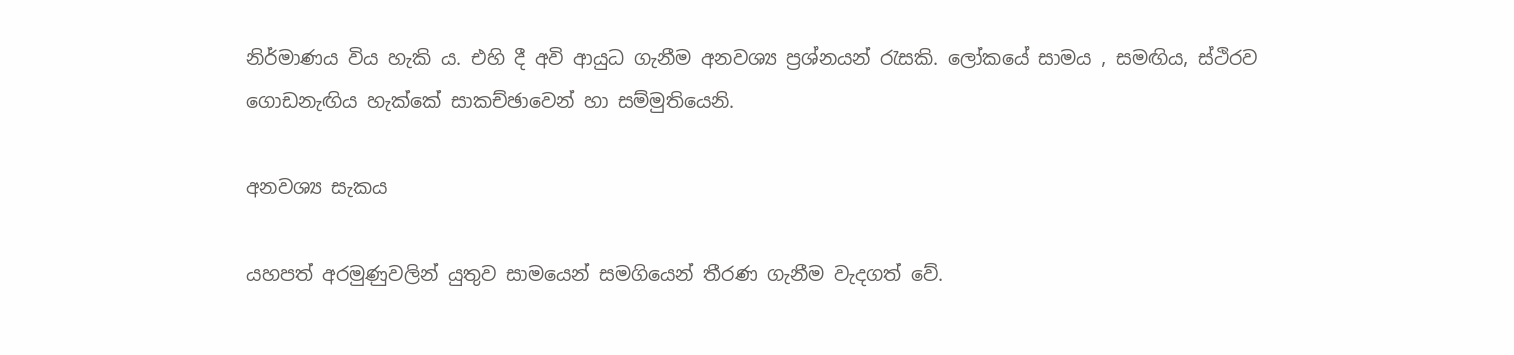නිර්මාණය විය හැකි ය. එහි දී අවි ආයුධ ගැනීම අනවශ්‍ය ප්‍රශ්නයන් රැසකි. ලෝකයේ සාමය , සමඟිය, ස්ථිරව ගොඩනැඟිය හැක්කේ සාකච්ඡාවෙන් හා සම්මුතියෙනි.

අනවශ්‍ය සැකය

යහපත් අරමුණුවලින් යුතුව සාමයෙන් සමගියෙන් තීරණ ගැනීම වැදගත් වේ.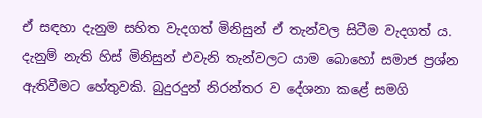ඒ සඳහා දැනුම සහිත වැදගත් මිනිසුන් ඒ තැන්වල සිටීම වැදගත් ය. දැනුම් නැති හිස් මිනිසුන් එවැනි තැන්වලට යාම බොහෝ සමාජ ප්‍රශ්න ඇතිවීමට හේතුවකි. බුදුරදුන් නිරන්තර ව දේශනා කළේ සමගි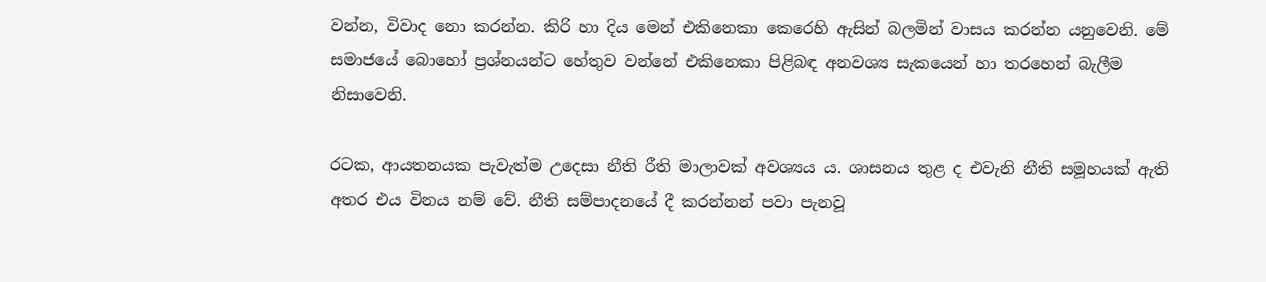වන්න, විවාද නො කරන්න. කිරි හා දිය මෙන් එකිනෙකා කෙරෙහි ඇසින් බලමින් වාසය කරන්න යනුවෙනි. මේ සමාජයේ බොහෝ ප්‍රශ්නයන්ට හේතුව වන්නේ එකිනෙකා පිළිබඳ අනවශ්‍ය සැකයෙන් හා තරහෙන් බැලීම නිසාවෙනි.

රටක, ආයතනයක පැවැත්ම උදෙසා නීති රීති මාලාවක් අවශ්‍යය ය. ශාසනය තුළ ද එවැනි නීති සමූහයක් ඇති අතර එය විනය නම් වේ. නීති සම්පාදනයේ දී කරන්නන් පවා පැනවූ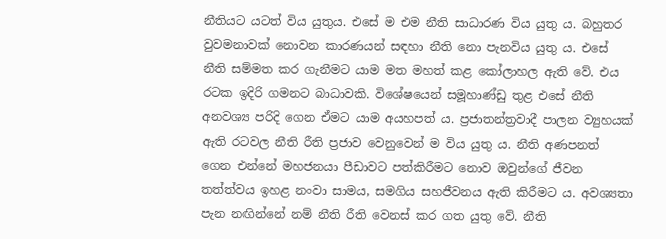නීතියට යටත් විය යුතුය. එසේ ම එම නීති සාධාරණ විය යුතු ය. බහුතර වුවමනාවක් නොවන කාරණයන් සඳහා නීති නො පැනවිය යුතු ය. එසේ නීති සම්මත කර ගැනීමට යාම මත මහත් කළ කෝලාහල ඇති වේ. එය රටක ඉදිරි ගමනට බාධාවකි. විශේෂයෙන් සමූහාණ්ඩු තුළ එසේ නීති අනවශ්‍ය පරිදි ගෙන ඒමට යාම අයහපත් ය. ප්‍රජාතන්ත්‍රවාදී පාලන ව්‍යුහයක් ඇති රටවල නීති රීති ප්‍රජාව වෙනුවෙන් ම විය යුතු ය. නීති අණපනත් ගෙන එන්නේ මහජනයා පීඩාවට පත්කිරීමට නොව ඔවුන්ගේ ජීවන තත්ත්වය ඉහළ නංවා සාමය, සමගිය සහජීවනය ඇති කිරීමට ය. අවශ්‍යතා පැන නඟින්නේ නම් නීති රීති වෙනස් කර ගත යුතු වේ. නීති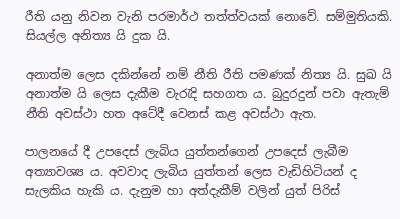රීති යනු නිවන වැනි පරමාර්ථ තත්ත්වයක් නොවේ. සම්මුතියකි. සියල්ල අනිත්‍ය යි දුක යි.

අනාත්ම ලෙස දකින්නේ නම් නීති රීති පමණක් නිත්‍ය යි. සුඛ යි අනාත්ම යි ලෙස දැකීම වැරැදි සහගත ය. බුදුරදුන් පවා ඇතැම් නීති අවස්ථා හත අටේදී වෙනස් කළ අවස්ථා ඇත.

පාලනයේ දී උපදෙස් ලැබිය යුත්තන්ගෙන් උපදෙස් ලැබීම අත්‍යාවශ්‍ය ය. අවවාද ලැබිය යුත්තන් ලෙස වැඩිහිටියන් ද සැලකිය හැකි ය. දැනුම හා අත්දැකීම් වලින් යුත් පිරිස්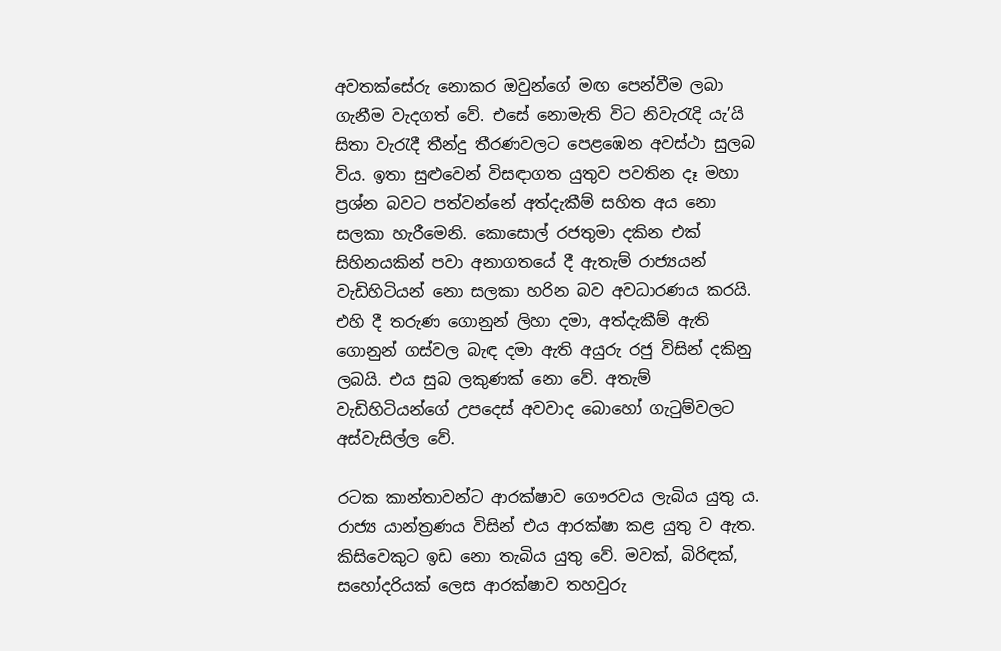අවතක්සේරු නොකර ඔවුන්ගේ මඟ පෙන්වීම ලබා ගැනීම වැදගත් වේ. එසේ නොමැති විට නිවැරැදි යැ’යි සිතා වැරැදී තීන්දු තීරණවලට පෙළඹෙන අවස්ථා සුලබ විය. ඉතා සුළුවෙන් විසඳාගත යුතුව පවතින දෑ මහා ප්‍රශ්න බවට පත්වන්නේ අත්දැකීම් සහිත අය නො සලකා හැරීමෙනි. කොසොල් රජතුමා දකින එක් සිහිනයකින් පවා අනාගතයේ දී ඇතැම් රාජ්‍යයන් වැඩිහිටියන් නො සලකා හරින බව අවධාරණය කරයි. එහි දී තරුණ ගොනුන් ලිහා දමා, අත්දැකීම් ඇති ගොනුන් ගස්වල බැඳ දමා ඇති අයුරු රජු විසින් දකිනු ලබයි. එය සුබ ලකුණක් නො වේ. අතැම් වැඩිහිටියන්ගේ උපදෙස් අවවාද බොහෝ ගැටුම්වලට අස්වැසිල්ල වේ.

රටක කාන්තාවන්ට ආරක්ෂාව ගෞරවය ලැබිය යුතු ය. රාජ්‍ය යාන්ත්‍රණය විසින් එය ආරක්ෂා කළ යුතු ව ඇත. කිසිවෙකුට ඉඩ නො තැබිය යුතු වේ. මවක්, බිරිඳක්, සහෝදරියක් ලෙස ආරක්ෂාව තහවුරු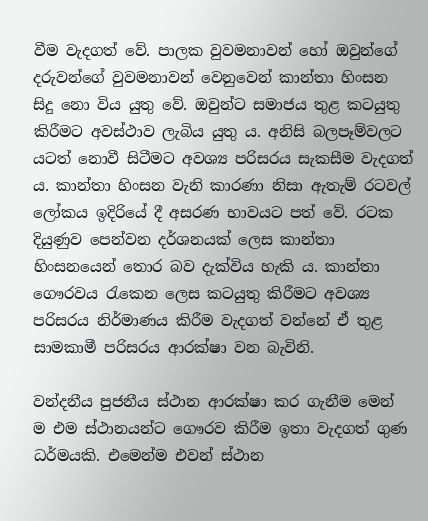වීම වැදගත් වේ. පාලක වුවමනාවන් හෝ ඔවුන්ගේ දරුවන්ගේ වුවමනාවන් වෙනුවෙන් කාන්තා හිංසන සිදු නො විය යුතු වේ. ඔවුන්ට සමාජය තුළ කටයුතු කිරීමට අවස්ථාව ලැබිය යුතු ය. අනිසි බලපෑම්වලට යටත් නොවී සිටීමට අවශ්‍ය පරිසරය සැකසීම වැදගත් ය. කාන්තා හිංසන වැනි කාරණා නිසා ඇතැම් රටවල් ලෝකය ඉදිරියේ දී අසරණ භාවයට පත් වේ. රටක දියුණුව පෙන්වන දර්ශනයක් ලෙස කාන්තා හිංසනයෙන් තොර බව දැක්විය හැකි ය. කාන්තා ගෞරවය රැකෙන ලෙස කටයුතු කිරීමට අවශ්‍ය පරිසරය නිර්මාණය කිරීම වැදගත් වන්නේ ඒ තුළ සාමකාමී පරිසරය ආරක්ෂා වන බැවිනි.

වන්දනීය පුජනීය ස්ථාන ආරක්ෂා කර ගැනීම මෙන් ම එම ස්ථානයන්ට ගෞරව කිරීම ඉතා වැදගත් ගුණ ධර්මයකි. එමෙන්ම එවන් ස්ථාන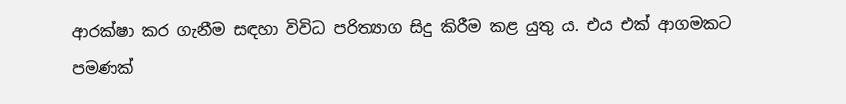ආරක්ෂා කර ගැනීම සඳහා විවිධ පරිත්‍යාග සිදු කිරීම කළ යුතු ය. එය එක් ආගමකට පමණක්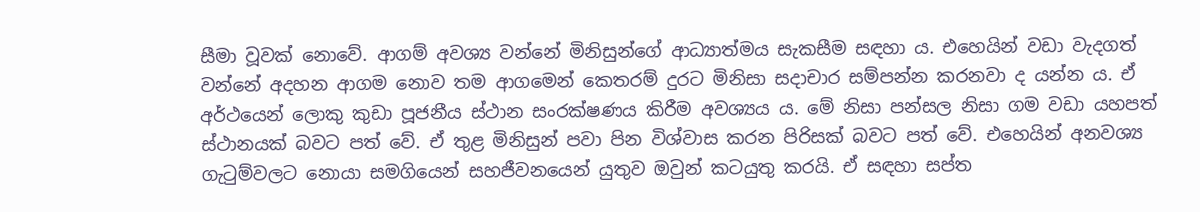සීමා වූවක් නොවේ. ආගම් අවශ්‍ය වන්නේ මිනිසුන්ගේ ආධ්‍යාත්මය සැකසීම සඳහා ය. එහෙයින් වඩා වැදගත් වන්නේ අදහන ආගම නොව තම ආගමෙන් කෙතරම් දුරට මිනිසා සදාචාර සම්පන්න කරනවා ද යන්න ය. ඒ අර්ථයෙන් ලොකු කුඩා පූජනීය ස්ථාන සංරක්ෂණය කිරීම අවශ්‍යය ය. මේ නිසා පන්සල නිසා ගම වඩා යහපත් ස්ථානයක් බවට පත් වේ. ඒ තුළ මිනිසුන් පවා පින විශ්වාස කරන පිරිසක් බවට පත් වේ. එහෙයින් අනවශ්‍ය ගැටුම්වලට නොයා සමගියෙන් සහජීවනයෙන් යුතුව ඔවුන් කටයුතු කරයි. ඒ සඳහා සප්ත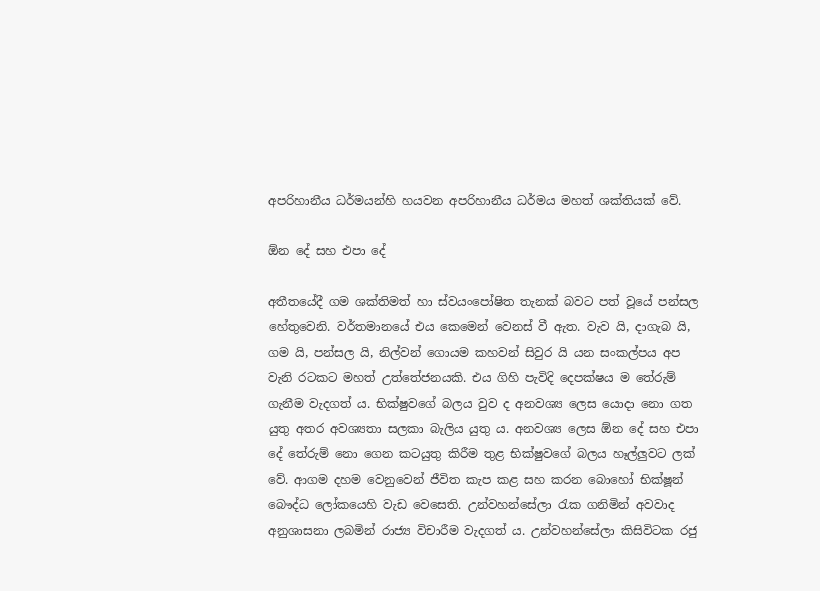අපරිහානීය ධර්මයන්හි හයවන අපරිහානීය ධර්මය මහත් ශක්තියක් වේ.

ඕන දේ සහ එපා දේ

අතීතයේදී ගම ශක්තිමත් හා ස්වයංපෝෂිත තැනක් බවට පත් වූයේ පන්සල හේතුවෙනි. වර්තමානයේ එය කෙමෙන් වෙනස් වී ඇත. වැව යි, දාගැබ යි, ගම යි, පන්සල යි, නිල්වන් ගොයම කහවන් සිවුර යි යන සංකල්පය අප වැනි රටකට මහත් උත්තේජනයකි. එය ගිහි පැවිදි දෙපක්ෂය ම තේරුම් ගැනීම වැදගත් ය. භික්ෂුවගේ බලය වුව ද අනවශ්‍ය ලෙස යොදා නො ගත යුතු අතර අවශ්‍යතා සලකා බැලිය යුතු ය. අනවශ්‍ය ලෙස ඕන දේ සහ එපා දේ තේරුම් නො ගෙන කටයුතු කිරීම තුළ භික්ෂුවගේ බලය හෑල්ලුවට ලක් වේ. ආගම දහම වෙනුවෙන් ජීවිත කැප කළ සහ කරන බොහෝ භික්ෂූන් බෞද්ධ ලෝකයෙහි වැඩ වෙසෙති. උන්වහන්සේලා රැක ගනිමින් අවවාද අනුශාසනා ලබමින් රාජ්‍ය විචාරීම වැදගත් ය. උන්වහන්සේලා කිසිවිටක රජු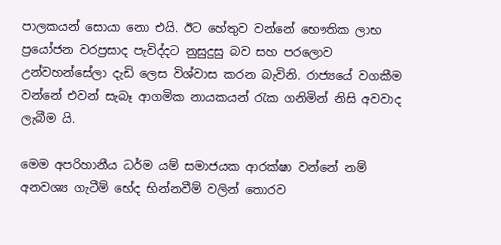පාලකයන් සොයා නො එයි. ඊට හේතුව වන්නේ භෞතික ලාභ ප්‍රයෝජන වරප්‍රසාද පැවිද්දට නුසුදුසු බව සහ පරලොව උන්වහන්සේලා දැඩි ලෙස විශ්වාස කරන බැවිනි. රාජ්‍යයේ වගකීම වන්නේ එවන් සැබෑ ආගමික නායකයන් රැක ගනිමින් නිසි අවවාද ලැබීම යි.

මෙම අපරිහානීය ධර්ම යම් සමාජයක ආරක්ෂා වන්නේ නම් අනවශ්‍ය ගැටීම් භේද භින්නවීම් වලින් තොරව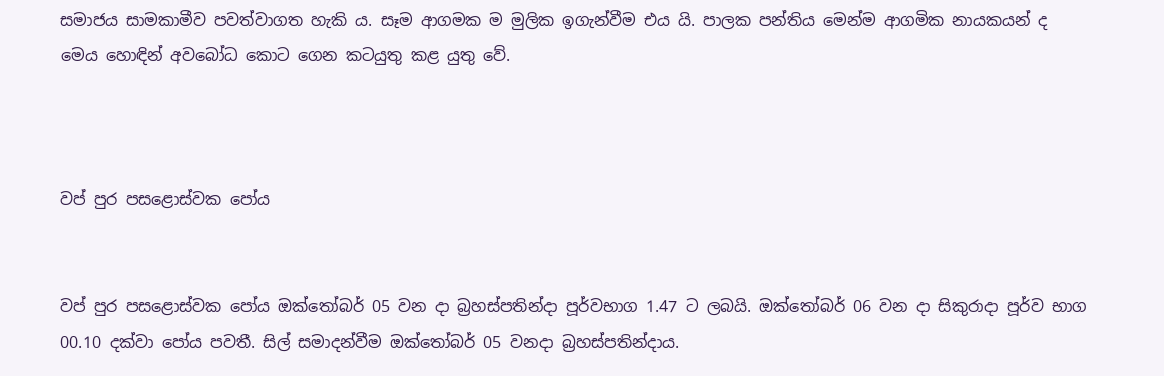සමාජය සාමකාමීව පවත්වාගත හැකි ය. සෑම ආගමක ම මුලික ඉගැන්වීම එය යි. පාලක පන්තිය මෙන්ම ආගමික නායකයන් ද මෙය හොඳින් අවබෝධ කොට ගෙන කටයුතු කළ යුතු වේ.



වප් පුර පසළොස්වක පෝය


වප් පුර පසළොස්වක පෝය ඔක්තෝබර් 05 වන දා බ්‍රහස්පතින්දා පූර්වභාග 1.47 ට ලබයි. ඔක්තෝබර් 06 වන දා සිකුරාදා පූර්ව භාග 00.10 දක්වා පෝය පවතී. සිල් සමාදන්වීම ඔක්තෝබර් 05 වනදා බ්‍රහස්පතින්දාය.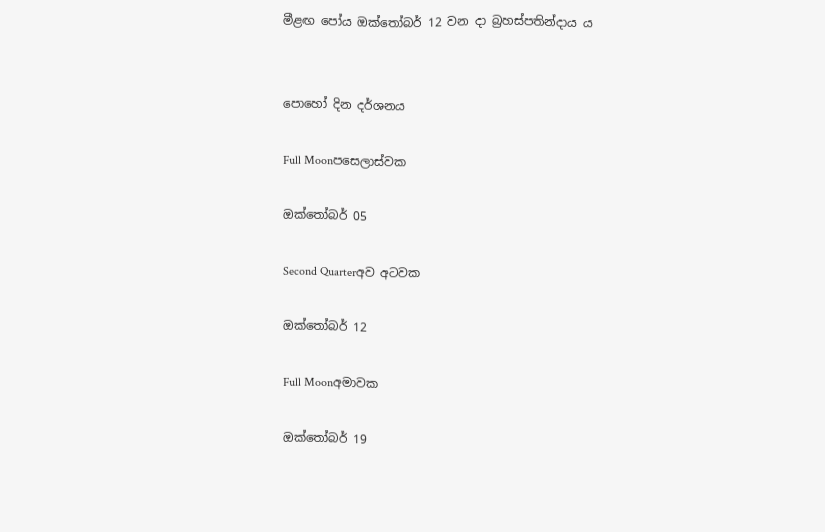මීළඟ පෝය ඔක්තෝබර් 12 වන දා බ්‍රහස්පතින්දාය ය


පොහෝ දින දර්ශනය

Full Moonපසෙලාස්වක

ඔක්තෝබර් 05

Second Quarterඅව අටවක

ඔක්තෝබර් 12

Full Moonඅමාවක

ඔක්තෝබර් 19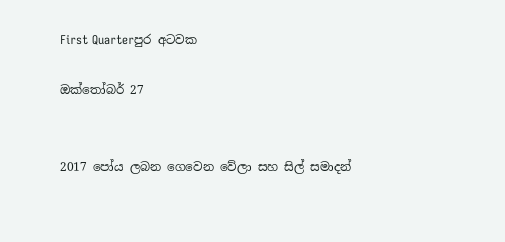First Quarterපුර අටවක

ඔක්තෝබර් 27


2017 පෝය ලබන ගෙවෙන වේලා සහ සිල් සමාදන්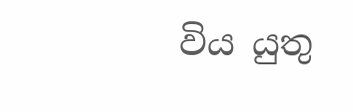විය යුතු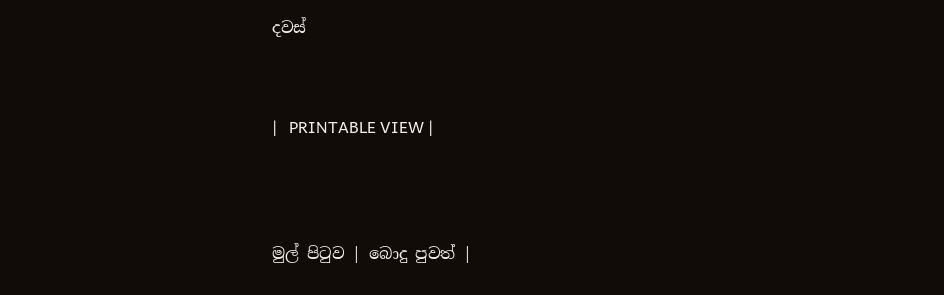දවස්



|   PRINTABLE VIEW |




මුල් පිටුව | බොදු පුවත් |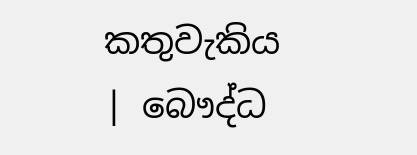කතුවැකිය | බෞද්ධ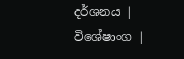දර්ශනය | විශේෂාංග |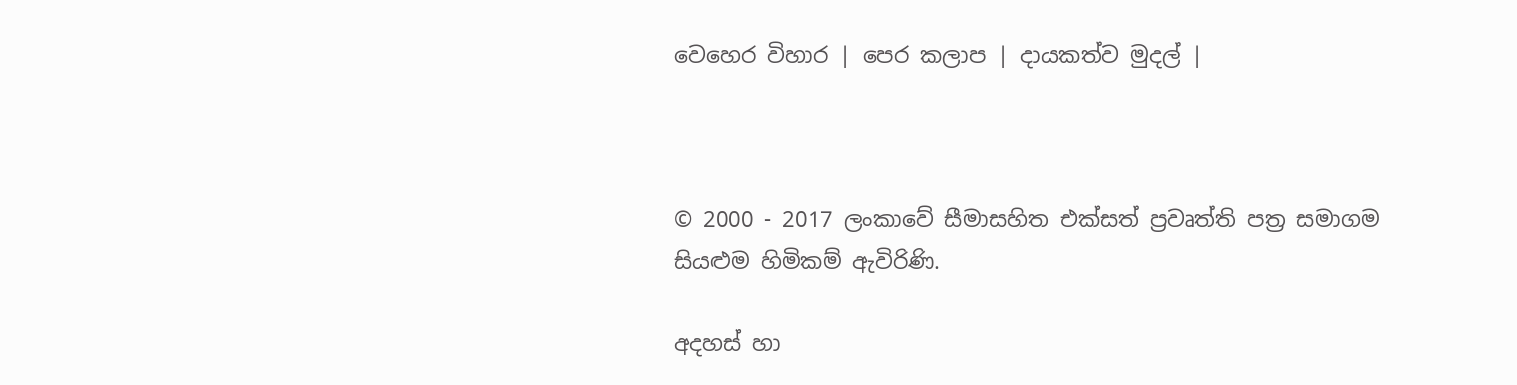වෙහෙර විහාර | පෙර කලාප | දායකත්ව මුදල් |



© 2000 - 2017 ලංකාවේ සීමාසහිත එක්සත් ප්‍රවෘත්ති පත්‍ර සමාගම
සියළුම හිමිකම් ඇවිරිණි.

අදහස් හා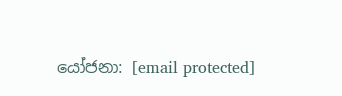යෝජනා: [email protected]